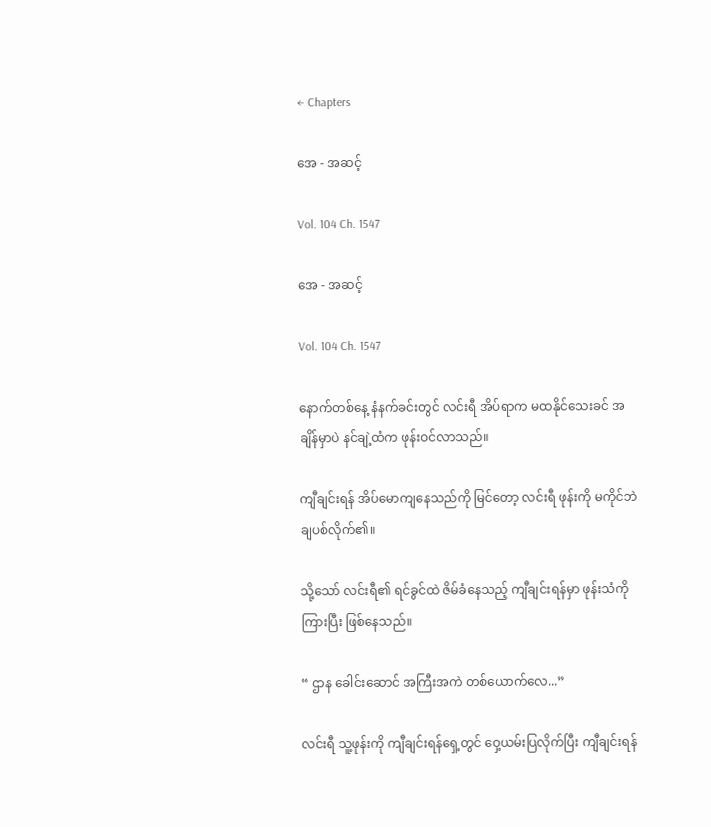← Chapters

အေ - အဆင့်

Vol. 104 Ch. 1547

အေ - အဆင့်

Vol. 104 Ch. 1547

နောက်တစ်နေ့ နံနက်ခင်းတွင် လင်းရီ အိပ်ရာက မထနိုင်သေးခင် အချိန်မှာပဲ နင်ချဲ့ထံက ဖုန်းဝင်လာသည်။

ကျီချင်းရန် အိပ်မောကျနေသည်ကို မြင်တော့ လင်းရီ ဖုန်းကို မကိုင်ဘဲ ချပစ်လိုက်၏။

သို့သော် လင်းရီ၏ ရင်ခွင်ထဲ ဇိမ်ခံနေသည့် ကျီချင်းရန်မှာ ဖုန်းသံကို ကြားပြီး ဖြစ်နေသည်။

“ ဌာန ခေါင်းဆောင် အကြီးအကဲ တစ်ယောက်လေ...”

လင်းရီ သူ့ဖုန်းကို ကျီချင်းရန်ရှေ့တွင် ဝှေ့ယမ်းပြလိုက်ပြီး ကျီချင်းရန်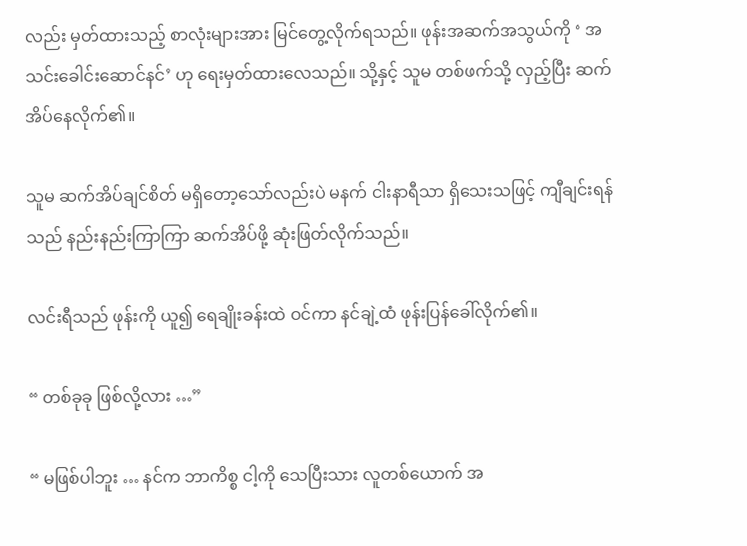လည်း မှတ်ထားသည့် စာလုံးများအား မြင်တွေ့လိုက်ရသည်။ ဖုန်းအဆက်အသွယ်ကို ‘ အသင်းခေါင်းဆောင်နင်’ ဟု ရေးမှတ်ထားလေသည်။ သို့နှင့် သူမ တစ်ဖက်သို့ လှည့်ပြီး ဆက်အိပ်နေလိုက်၏။

သူမ ဆက်အိပ်ချင်စိတ် မရှိတော့သော်လည်းပဲ မနက် ငါးနာရီသာ ရှိသေးသဖြင့် ကျီချင်းရန်သည် နည်းနည်းကြာကြာ ဆက်အိပ်ဖို့ ဆုံးဖြတ်လိုက်သည်။

လင်းရီသည် ဖုန်းကို ယူ၍ ရေချိုးခန်းထဲ ဝင်ကာ နင်ချဲ့ထံ ဖုန်းပြန်ခေါ်လိုက်၏။

“ တစ်ခုခု ဖြစ်လို့လား …”

“ မဖြစ်ပါဘူး … နင်က ဘာကိစ္စ ငါ့ကို သေပြီးသား လူတစ်ယောက် အ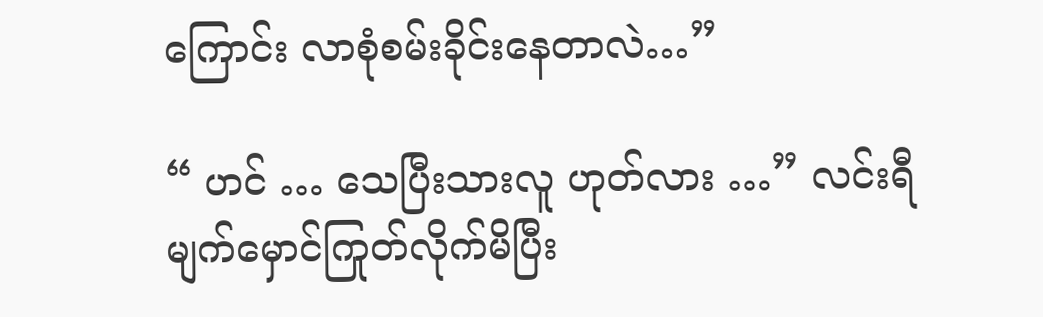ကြောင်း လာစုံစမ်းခိုင်းနေတာလဲ…”

“ ဟင် … သေပြီးသားလူ ဟုတ်လား …” လင်းရီ မျက်မှောင်ကြုတ်လိုက်မိပြီး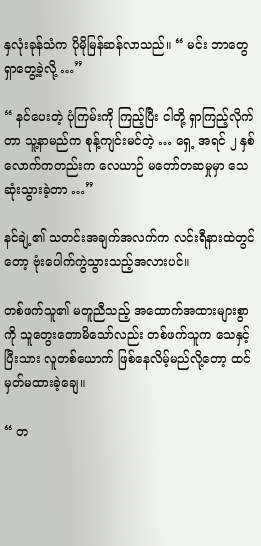နှလုံးခုန်သံက ပိုမိုမြန်ဆန်လာသည်။ “ မင်း ဘာတွေ ရှာတွေ့ခဲ့လို့ …”

“ နင်ပေးတဲ့ ပုံကြမ်းကို ကြည့်ပြီး ငါတို့ ရှာကြည့်လိုက်တာ သူ့နာမည်က စုန့်ကျင်းမင်တဲ့ … ရှေ့ အရင် ၂ နှစ်လောက်ကတည်းက လေယာဉ် မတော်တဆမှုမှာ သေဆုံးသွားခဲ့တာ …”

နင်ချဲ့၏ သတင်းအချက်အလက်က လင်းရီနားထဲတွင်တော့ ဗုံးပေါက်ကွဲသွားသည့်အလားပင်။

တစ်ဖက်သူ၏ မတူညီသည့် အထောက်အထားများစွာကို သူတွေးတောမိသော်လည်း တစ်ဖက်သူက သေနှင့်ပြီးသား လူတစ်ယောက် ဖြစ်နေလိမ့်မည်လို့တော့ ထင်မှတ်မထားခဲ့ချေ။

“ တ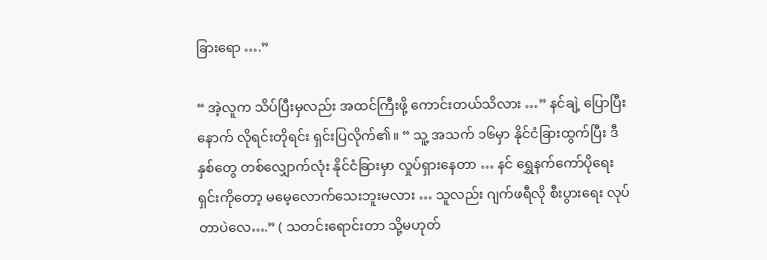ခြားရော ….”

“ အဲ့လူက သိပ်ပြီးမှလည်း အထင်ကြီးဖို့ ကောင်းတယ်သိလား …” နင်ချဲ့ ပြောပြီးနောက် လိုရင်းတိုရင်း ရှင်းပြလိုက်၏။ “ သူ့ အသက် ၁၆မှာ နိုင်ငံခြားထွက်ပြီး ဒီနှစ်တွေ တစ်လျှောက်လုံး နိုင်ငံခြားမှာ လှုပ်ရှားနေတာ … နင် ရွှေနက်ကော်ပိုရေးရှင်းကိုတော့ မမေ့လောက်သေးဘူးမလား … သူလည်း ဂျက်ဖရီလို စီးပွားရေး လုပ်တာပဲလေ….” ( သတင်းရောင်းတာ သို့မဟုတ်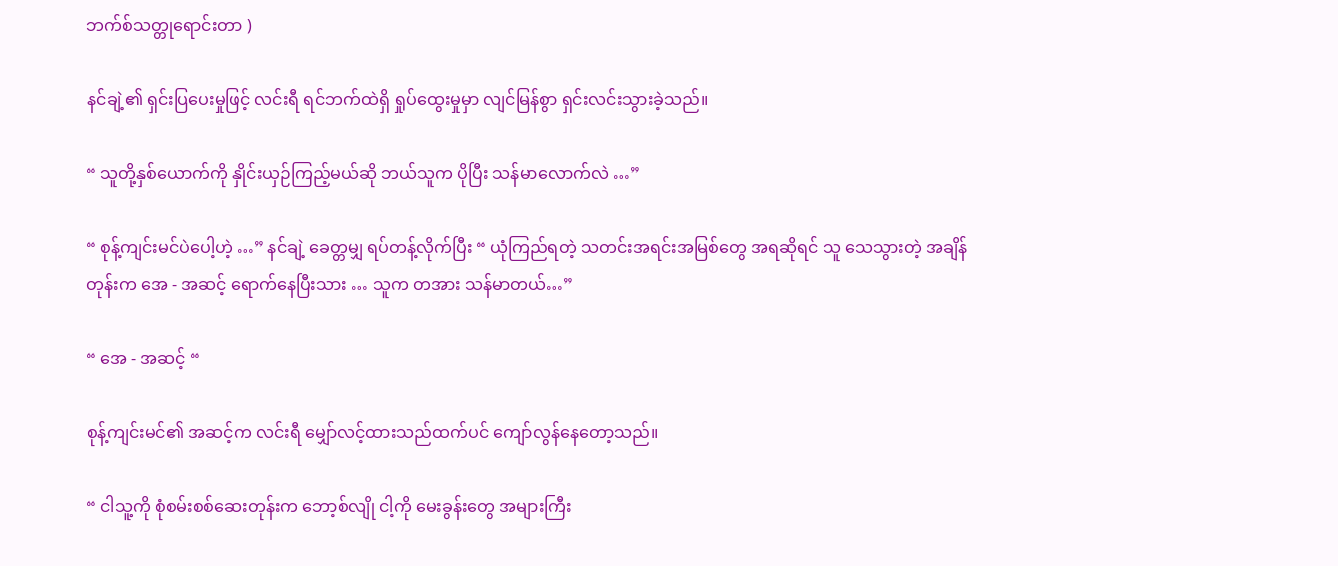ဘက်စ်သတ္တုရောင်းတာ )

နင်ချဲ့၏ ရှင်းပြပေးမှုဖြင့် လင်းရီ ရင်ဘက်ထဲရှိ ရှုပ်ထွေးမှုမှာ လျင်မြန်စွာ ရှင်းလင်းသွားခဲ့သည်။

“ သူတို့နှစ်ယောက်ကို နှိုင်းယှဉ်ကြည့်မယ်ဆို ဘယ်သူက ပိုပြီး သန်မာလောက်လဲ …”

“ စုန့်ကျင်းမင်ပဲပေါ့ဟဲ့ …” နင်ချဲ့ ခေတ္တမျှ ရပ်တန့်လိုက်ပြီး “ ယုံကြည်ရတဲ့ သတင်းအရင်းအမြစ်တွေ အရဆိုရင် သူ သေသွားတဲ့ အချိန်တုန်းက အေ - အဆင့် ရောက်နေပြီးသား … သူက တအား သန်မာတယ်…”

“ အေ - အဆင့် “

စုန့်ကျင်းမင်၏ အဆင့်က လင်းရီ မျှော်လင့်ထားသည်ထက်ပင် ကျော်လွန်နေတော့သည်။

“ ငါသူ့ကို စုံစမ်းစစ်ဆေးတုန်းက ဘော့စ်လျို ငါ့ကို မေးခွန်းတွေ အများကြီး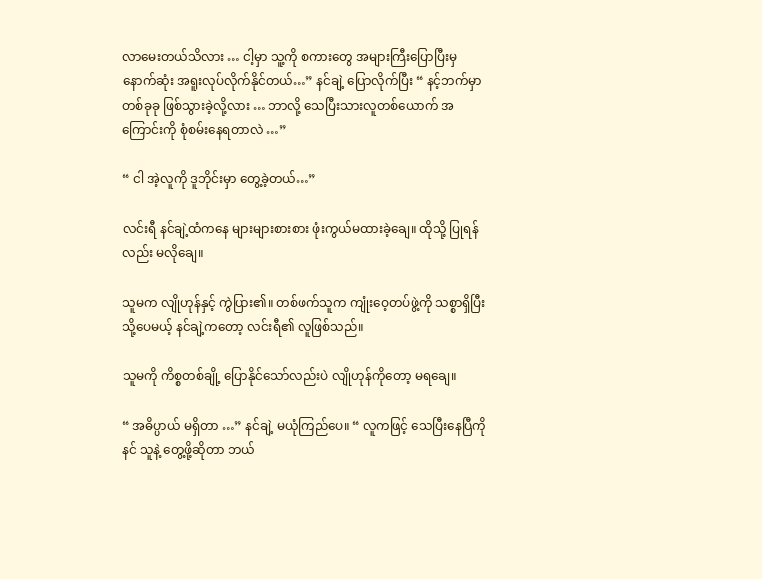လာမေးတယ်သိလား … ငါ့မှာ သူ့ကို စကားတွေ အများကြီးပြောပြီးမှ နောက်ဆုံး အရူးလုပ်လိုက်နိုင်တယ်…” နင်ချဲ့ ပြောလိုက်ပြီး “ နင့်ဘက်မှာ တစ်ခုခု ဖြစ်သွားခဲ့လို့လား … ဘာလို့ သေပြီးသားလူတစ်ယောက် အကြောင်းကို စုံစမ်းနေရတာလဲ …”

“ ငါ အဲ့လူကို ဒူဘိုင်းမှာ တွေ့ခဲ့တယ်…”

လင်းရီ နင်ချဲ့ထံကနေ များများစားစား ဖုံးကွယ်မထားခဲ့ချေ။ ထိုသို့ ပြုရန်လည်း မလိုချေ။

သူမက လျိုဟုန်နှင့် ကွဲပြား၏။ တစ်ဖက်သူက ကျုံးဝေ့တပ်ဖွဲ့ကို သစ္စာရှိပြီး သို့ပေမယ့် နင်ချဲ့ကတော့ လင်းရီ၏ လူဖြစ်သည်။

သူမကို ကိစ္စတစ်ချို့ ပြောနိုင်သော်လည်းပဲ လျိုဟုန်ကိုတော့ မရချေ။

“ အဓိပ္ပာယ် မရှိတာ …” နင်ချဲ့ မယုံကြည်ပေ။ “ လူကဖြင့် သေပြီးနေပြီကို နင် သူနဲ့ တွေ့ဖို့ဆိုတာ ဘယ်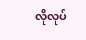လိုလုပ်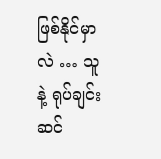ဖြစ်နိုင်မှာလဲ … သူနဲ့ ရုပ်ချင်းဆင်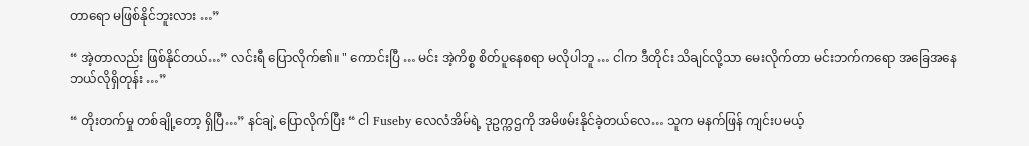တာရော မဖြစ်နိုင်ဘူးလား …”

“ အဲ့တာလည်း ဖြစ်နိုင်တယ်…” လင်းရီ ပြောလိုက်၏။ " ကောင်းပြီ … မင်း အဲ့ကိစ္စ စိတ်ပူနေစရာ မလိုပါဘူ … ငါက ဒီတိုင်း သိချင်လို့သာ မေးလိုက်တာ မင်းဘက်ကရော အခြေအနေ ဘယ်လိုရှိတုန်း …”

“ တိုးတက်မှု တစ်ချို့တော့ ရှိပြီ…” နင်ချဲ့ ပြောလိုက်ပြီး “ ငါ Fuseby လေလံအိမ်ရဲ့ ဒုဥက္ကဌကို အမိဖမ်းနိုင်ခဲ့တယ်လေ… သူက မနက်ဖြန် ကျင်းပမယ့်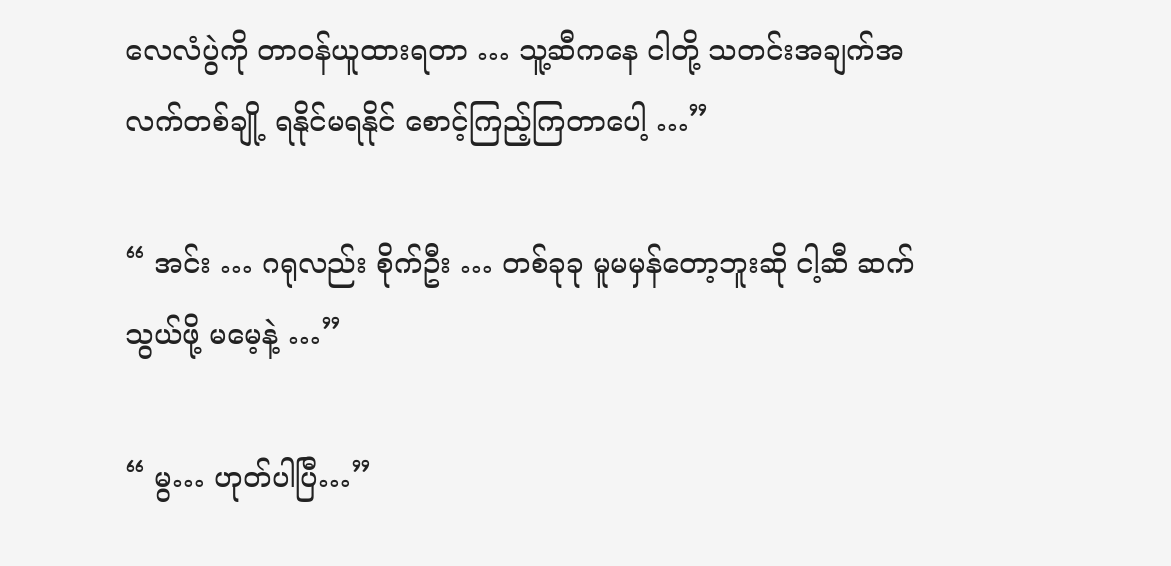လေလံပွဲကို တာဝန်ယူထားရတာ … သူ့ဆီကနေ ငါတို့ သတင်းအချက်အလက်တစ်ချို့ ရနိုင်မရနိုင် စောင့်ကြည့်ကြတာပေါ့ …”

“ အင်း … ဂရုလည်း စိုက်ဦး … တစ်ခုခု မူမမှန်တော့ဘူးဆို ငါ့ဆီ ဆက်သွယ်ဖို့ မမေ့နဲ့ …”

“ မွ… ဟုတ်ပါပြီ…”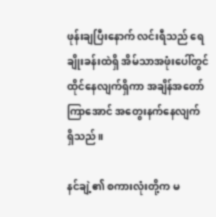ဖုန်းချပြီးနောက် လင်းရီသည် ရေချိုးခန်းထဲရှိ အိမ်သာအဖုံးပေါ်တွင် ထိုင်နေလျက်ရှိကာ အချိန်အတော်ကြာအောင် အတွေးနက်နေလျက် ရှိသည်။

နင်ချဲ့၏ စကားလုံးတို့က မ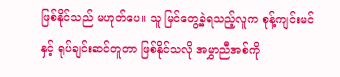ဖြစ်နိုင်သည် မဟုတ်ပေ။ သူ မြင်တွေ့ခဲ့ရသည့်လူက စုန့်ကျင်းမင်နှင့် ရုပ်ချင်းဆင်တူတာ ဖြစ်နိုင်သလို အမွှာညီအစ်ကို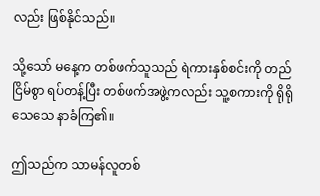လည်း ဖြစ်နိုင်သည်။

သို့သော် မနေ့က တစ်ဖက်သူသည် ရဲကားနှစ်စင်းကို တည်ငြိမ်စွာ ရပ်တန့်ပြီး တစ်ဖက်အဖွဲ့ကလည်း သူ့စကားကို ရိုရိုသေသေ နာခံကြ၏။

ဤသည်က သာမန်လူတစ်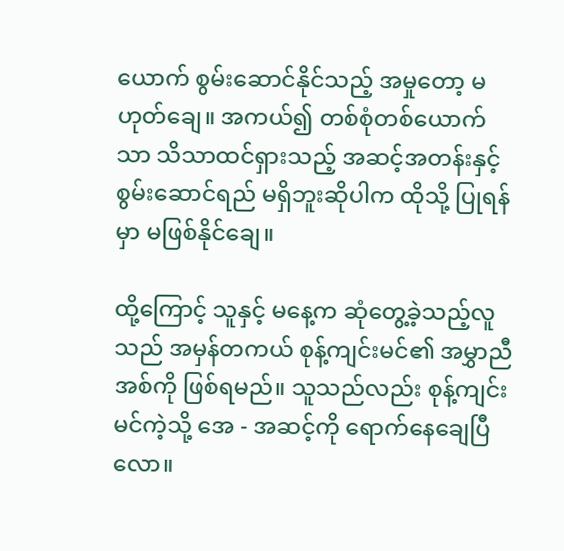ယောက် စွမ်းဆောင်နိုင်သည့် အမှုတော့ မဟုတ်ချေ။ အကယ်၍ တစ်စုံတစ်ယောက်သာ သိသာထင်ရှားသည့် အဆင့်အတန်းနှင့် စွမ်းဆောင်ရည် မရှိဘူးဆိုပါက ထိုသို့ ပြုရန်မှာ မဖြစ်နိုင်ချေ။

ထို့ကြောင့် သူနှင့် မနေ့က ဆုံတွေ့ခဲ့သည့်လူသည် အမှန်တကယ် စုန့်ကျင်းမင်၏ အမွှာညီအစ်ကို ဖြစ်ရမည်။ သူသည်လည်း စုန့်ကျင်းမင်ကဲ့သို့ အေ - အဆင့်ကို ရောက်နေချေပြီလော။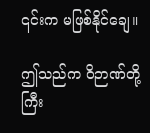၎င်းက မဖြစ်နိုင်ချေ။

ဤသည်က ဝိဉာဏ်တို့ ကြီး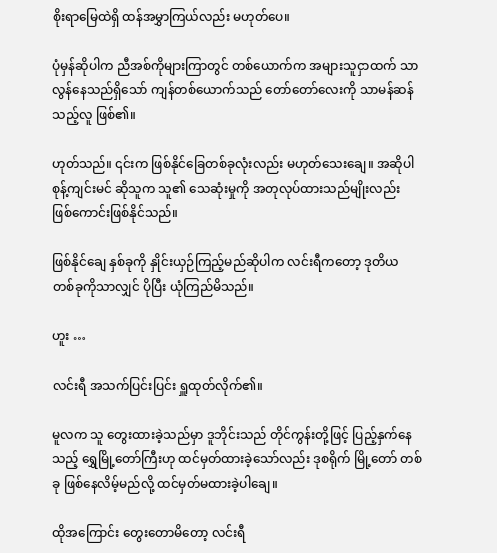စိုးရာမြေထဲရှိ ထန်အမွှာကြယ်လည်း မဟုတ်ပေ။

ပုံမှန်ဆိုပါက ညီအစ်ကိုများကြာတွင် တစ်ယောက်က အများသူငှာထက် သာလွန်နေသည်ရှိသော် ကျန်တစ်ယောက်သည် တော်တော်လေးကို သာမန်ဆန်သည့်လူ ဖြစ်၏။

ဟုတ်သည်။ ၎င်းက ဖြစ်နိုင်ခြေတစ်ခုလုံးလည်း မဟုတ်သေးချေ။ အဆိုပါ စုန့်ကျင်းမင် ဆိုသူက သူ၏ သေဆုံးမှုကို အတုလုပ်ထားသည်မျိုးလည်း ဖြစ်ကောင်းဖြစ်နိုင်သည်။

ဖြစ်နိုင်ချေ နှစ်ခုကို နှိုင်းယှဉ်ကြည့်မည်ဆိုပါက လင်းရီကတော့ ဒုတိယ တစ်ခုကိုသာလျှင် ပိုပြီး ယုံကြည်မိသည်။

ဟူး …

လင်းရီ အသက်ပြင်းပြင်း ရှူထုတ်လိုက်၏။

မူလက သူ တွေးထားခဲ့သည်မှာ ဒူဘိုင်းသည် တိုင်ကွန်းတို့ဖြင့် ပြည့်နှက်နေသည့် ရွှေမြို့တော်ကြီးဟု ထင်မှတ်ထားခဲ့သော်လည်း ဒုစရိုက် မြို့တော် တစ်ခု ဖြစ်နေလိမ့်မည်လို့ ထင်မှတ်မထားခဲ့ပါချေ။

ထိုအကြောင်း တွေးတောမိတော့ လင်းရီ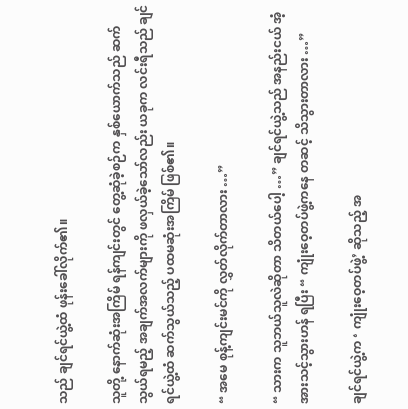သည် ချင်ရင်ယွဲ့ထံ ဖုန်းခေါ်လိုက်၏။

သူတို့ နောက်ဆုံးအကြိမ် ရန်ကျင်းတွင် တွေ့ဆုံခဲ့စဉ်က နှစ်ယောက်သည် ဆက်သွယ်ရမည့် အချက်အလက်များကို ဖလှယ်ခဲ့သော်လည်း ယခုက လင်းရီသည် ချင်ရင်ယွဲ့ထံ ဆက်သွယ်သည့် ပထမဆုံးအကြိမ် ဖြစ်၏။

“ အမေ စုန့်ကျင်းမင်ကို လွှတ်လိုက်တာလား …”

“ သားက သူဘယ်သူလဲဆိုတာ သိတယ်ပေါ့ …” ချင်ရင်ယွဲ့သည် အနည်းငယ် အံ့အားသင့်သွားဟန် ရပြီး “ ကျုံးဝေ့တပ်ဖွဲ့ကနေ တဆင့် သိသွားတာလား …”

ချင်ရင်ယွဲ့က ‘ ကျုံးဝေ့တပ်ဖွဲ့’ ဆိုသည့် အ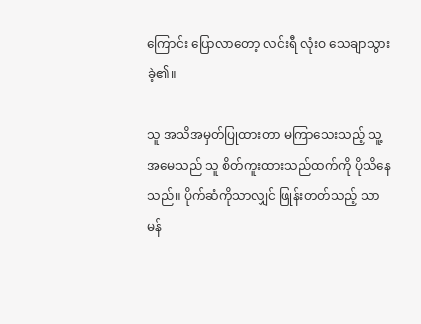ကြောင်း ပြောလာတော့ လင်းရီ လုံးဝ သေချာသွားခဲ့၏။

သူ အသိအမှတ်ပြုထားတာ မကြာသေးသည့် သူ့အမေသည် သူ စိတ်ကူးထားသည်ထက်ကို ပိုသိနေသည်။ ပိုက်ဆံကိုသာလျှင် ဖြုန်းတတ်သည့် သာမန်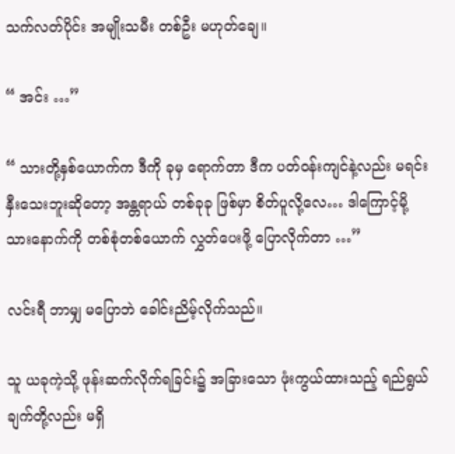သက်လတ်ပိုင်း အမျိုးသမီး တစ်ဦး မဟုတ်ချေ။

“ အင်း …”

“ သားတို့နှစ်ယောက်က ဒီကို ခုမှ ရောက်တာ ဒီက ပတ်ဝန်းကျင်နဲ့လည်း မရင်းနှီးသေးဘူးဆိုတော့ အန္တရာယ် တစ်ခုခု ဖြစ်မှာ စိတ်ပူလို့လေ… ဒါကြောင့်မို့ သားနောက်ကို တစ်စုံတစ်ယောက် လွှတ်ပေးဖို့ ပြောလိုက်တာ …”

လင်းရီ ဘာမျှ မပြောဘဲ ခေါင်းညိမ့်လိုက်သည်။

သူ ယခုကဲ့သို့ ဖုန်းဆက်လိုက်ရခြင်း၌ အခြားသော ဖုံးကွယ်ထားသည့် ရည်ရွယ်ချက်တို့လည်း မရှိ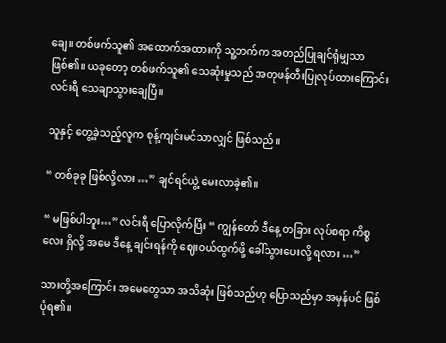ချေ။ တစ်ဖက်သူ၏ အထောက်အထားကို သူ့ဘက်က အတည်ပြုချင်ရုံမျှသာ ဖြစ်၏။ ယခုတော့ တစ်ဖက်သူ၏ သေဆုံးမှုသည် အတုဖန်တီးပြုလုပ်ထားကြောင်း လင်းရီ သေချာသွားချေပြီ။

သူနှင့် တွေ့ခဲ့သည့်လူက စုန့်ကျင်းမင်သာလျှင် ဖြစ်သည်။

“ တစ်ခုခု ဖြစ်လို့လား …” ချင်ရင်ယွဲ့ မေးလာခဲ့၏။

“ မဖြစ်ပါဘူး…” လင်းရီ ပြောလိုက်ပြီး “ ကျွန်တော် ဒီနေ့ တခြား လုပ်စရာ ကိစ္စလေး ရှိလို့ အမေ ဒီနေ့ ချင်းရန်ကို ဈေးဝယ်ထွက်ဖို့ ခေါ်သွားပေးလို့ ရလား …”

သားတို့အကြောင်း အမေတွေသာ အသိဆုံး ဖြစ်သည်ဟု ပြောသည်မှာ အမှန်ပင် ဖြစ်ပုံရ၏။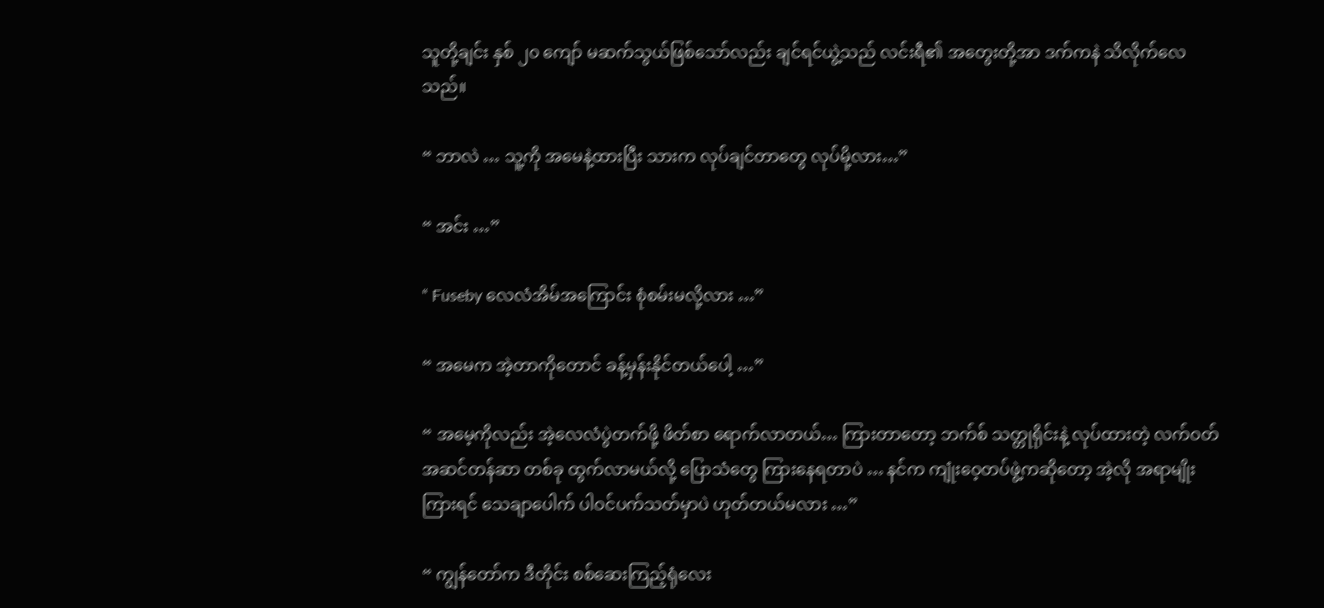သူတို့ချင်း နှစ် ၂၀ ကျော် မဆက်သွယ်ဖြစ်သော်လည်း ချင်ရင်ယွဲ့သည် လင်းရီ၏ အတွေးတို့အာ ဒက်ကနဲ သိလိုက်လေသည်။

“ ဘာလဲ … သူ့ကို အမေနဲ့ထားပြီး သားက လုပ်ချင်တာတွေ လုပ်မို့လား…”

“ အင်း …”

“ Fuseby လေလံအိမ်အကြောင်း စုံစမ်းမလို့လား …”

“ အမေက အဲ့တာကိုတောင် ခန့်မှန်းနိုင်တယ်ပေါ့ …”

“ အမေ့ကိုလည်း အဲ့လေလံပွဲတက်ဖို့ ဖိတ်စာ ရောက်လာတယ်… ကြားတာတော့ ဘက်စ် သတ္တုရိုင်းနဲ့ လုပ်ထားတဲ့ လက်ဝတ်အဆင်တန်ဆာ တစ်ခု ထွက်လာမယ်လို့ ပြောသံတွေ ကြားနေရတာပဲ … နင်က ကျုံးဝေ့တပ်ဖွဲ့ကဆိုတော့ အဲ့လို အရာမျိုး ကြားရင် သေချာပေါက် ပါဝင်ပက်သတ်မှာပဲ ဟုတ်တယ်မလား …”

“ ကျွန်တော်က ဒီတိုင်း စစ်ဆေးကြည့်ရုံလေး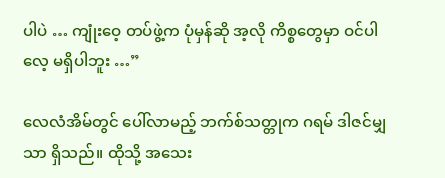ပါပဲ … ကျုံးဝေ့ တပ်ဖွဲ့က ပုံမှန်ဆို အ့လို ကိစ္စတွေမှာ ဝင်ပါလေ့ မရှိပါဘူး …”

လေလံအိမ်တွင် ပေါ်လာမည့် ဘက်စ်သတ္တုက ဂရမ် ဒါဇင်မျှသာ ရှိသည်။ ထိုသို့ အသေး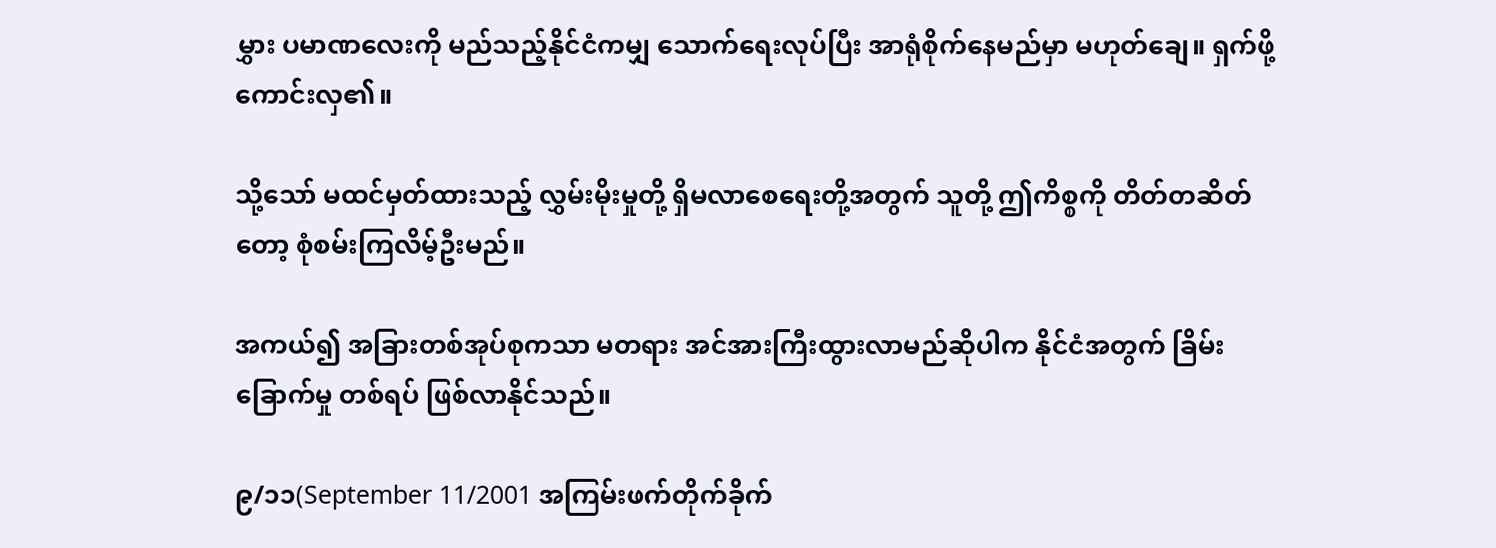မွှား ပမာဏလေးကို မည်သည့်နိုင်ငံကမျှ သောက်ရေးလုပ်ပြီး အာရုံစိုက်နေမည်မှာ မဟုတ်ချေ။ ရှက်ဖို့ ကောင်းလှ၏။

သို့‌သော် မထင်မှတ်ထားသည့် လွှမ်းမိုးမှုတို့ ရှိမလာစေရေးတို့အတွက် သူတို့ ဤကိစ္စကို တိတ်တဆိတ်တော့ စုံစမ်းကြလိမ့်ဦးမည်။

အကယ်၍ အခြားတစ်အုပ်စုကသာ မတရား အင်အားကြီးထွားလာမည်ဆိုပါက နိုင်ငံအတွက် ခြိမ်းခြောက်မှု တစ်ရပ် ဖြစ်လာနိုင်သည်။

၉/၁၁(September 11/2001 အကြမ်းဖက်တိုက်ခိုက်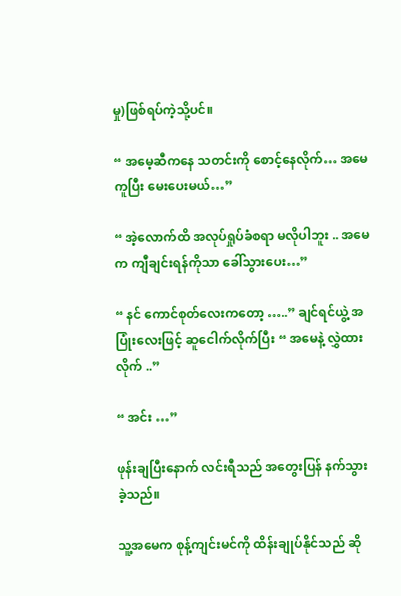မှု)ဖြစ်ရပ်ကဲ့သို့ပင်။

“ အမေ့ဆီကနေ သတင်းကို စောင့်နေလိုက်… အမေ ကူပြီး မေးပေးမယ်…”

“ အဲ့လောက်ထိ အလုပ်ရှုပ်ခံစရာ မလိုပါဘူး .. အမေက ကျီချင်းရန်ကိုသာ ခေါ်သွားပေး…”

“ နင် ကောင်စုတ်လေးကတော့ …..” ချင်ရင်ယွဲ့ အပြုံးလေးဖြင့် ဆူငေါက်လိုက်ပြီး “ အမေနဲ့ လွှဲထားလိုက် ..”

“ အင်း …”

ဖုန်းချပြီးနောက် လင်းရီသည် အတွေးပြန် နက်သွားခဲ့သည်။

သူ့အမေက စုန့်ကျင်းမင်ကို ထိန်းချုပ်နိုင်သည် ဆို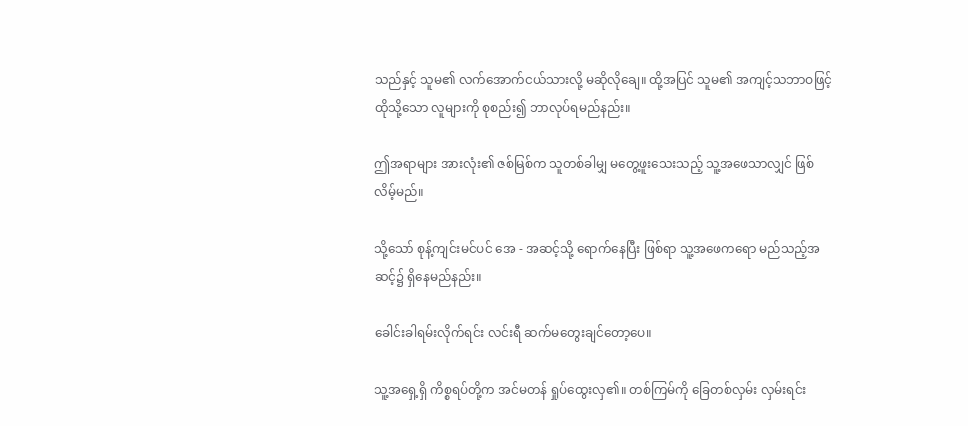သည်နှင့် သူမ၏ လက်အောက်ငယ်သားလို့ မဆိုလိုချေ။ ထို့အပြင် သူမ၏ အကျင့်သဘာဝဖြင့် ထိုသို့သော လူများကို စုစည်း၍ ဘာလုပ်ရမည်နည်း။

ဤအရာများ အားလုံး၏ ဇစ်မြစ်က သူတစ်ခါမျှ မတွေ့ဖူးသေးသည့် သူ့အဖေသာလျှင် ဖြစ်လိမ့်မည်။

သို့သော် စုန့်ကျင်းမင်ပင် အေ - အဆင့်သို့ ရောက်နေပြီး ဖြစ်ရာ သူ့အဖေကရော မည်သည့်အဆင့်၌ ရှိနေမည်နည်း။

ခေါင်းခါရမ်းလိုက်ရင်း လင်းရီ ဆက်မတွေးချင်တော့ပေ။

သူ့အရှေ့ရှိ ကိစ္စရပ်တို့က အင်မတန် ရှုပ်ထွေးလှ၏။ တစ်ကြမ်ကို ခြေတစ်လှမ်း လှမ်းရင်း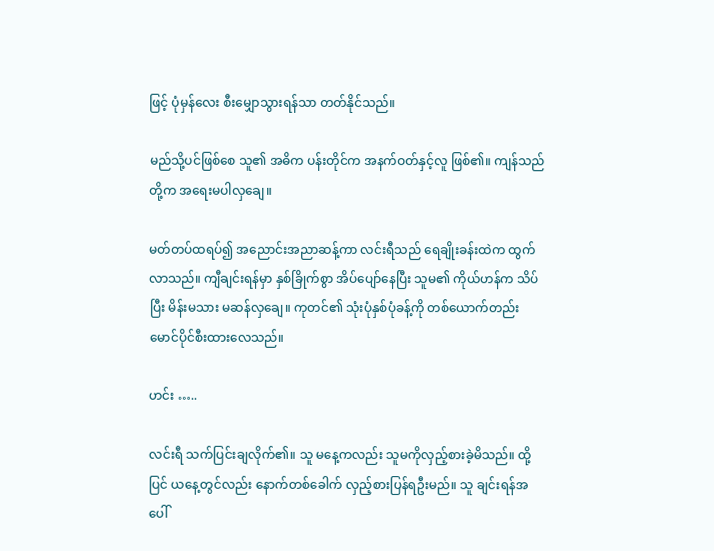ဖြင့် ပုံမှန်လေး စီးမျှောသွားရန်သာ တတ်နိုင်သည်။

မည်သို့ပင်ဖြစ်စေ သူ၏ အဓိက ပန်းတိုင်က အနက်ဝတ်နှင့်လူ ဖြစ်၏။ ကျန်သည်တို့က အရေးမပါလှချေ။

မတ်တပ်ထရပ်၍ အညောင်းအညာဆန့်ကာ လင်းရီသည် ရေချိုးခန်းထဲက ထွက်လာသည်။ ကျီချင်းရန်မှာ နှစ်ခြိုက်စွာ အိပ်ပျော်နေပြီး သူမ၏ ကိုယ်ဟန်က သိပ်ပြီး မိန်းမသား မဆန်လှချေ။ ကုတင်၏ သုံးပုံနှစ်ပုံခန့်ကို တစ်ယောက်တည်း မောင်ပိုင်စီးထားလေသည်။

ဟင်း …..

လင်းရီ သက်ပြင်းချလိုက်၏။ သူ မနေ့ကလည်း သူမကိုလှည့်စားခဲ့မိသည်။ ထို့ပြင် ယနေ့တွင်လည်း နောက်တစ်ခေါက် လှည့်စားပြန်ရဦးမည်။ သူ ချင်းရန်အပေါ်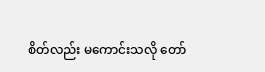စိတ်လည်း မကောင်းသလို တော်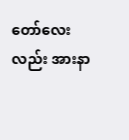တော်လေးလည်း အားနာ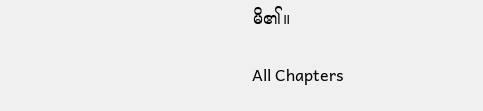မိ၏။

All Chapters